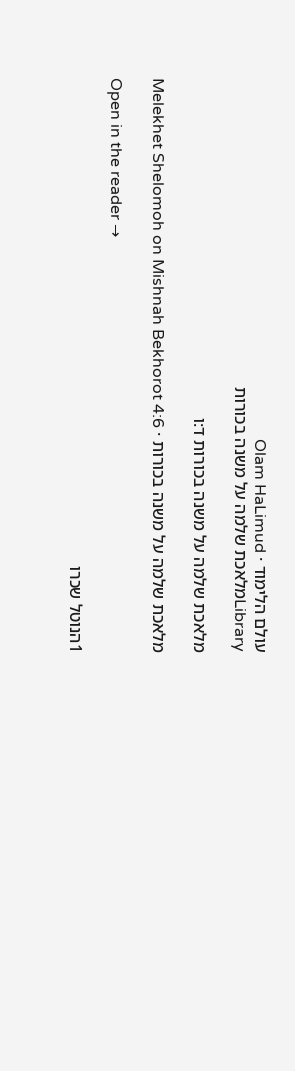עולם הלימוד · Olam HaLimud
Libraryמלאכת שלמה על משנה בכורות

מלאכת שלמה על משנה בכורות ד:ו

מלאכת שלמה על משנה בכורות · Melekhet Shelomoh on Mishnah Bekhorot 4:6

Open in the reader →

1הנוטל שכרו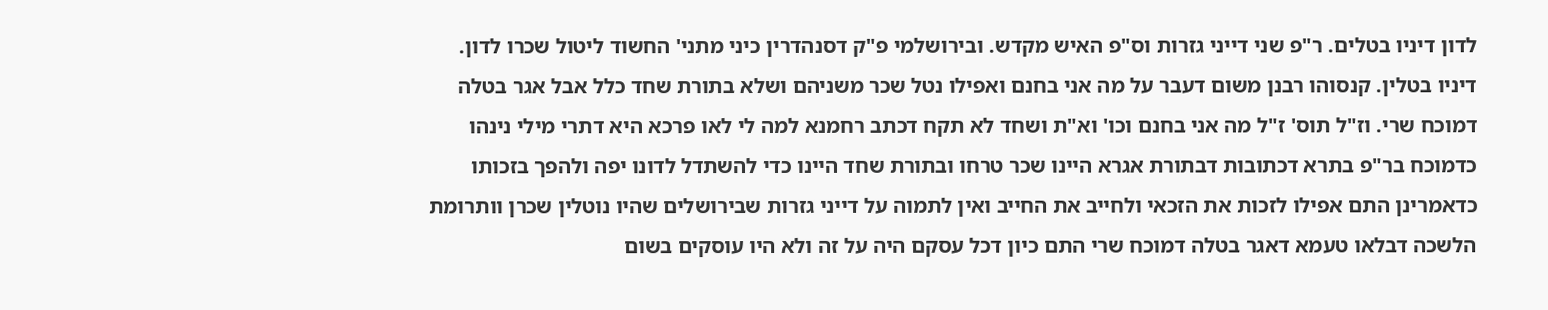לדון דיניו בטלים. ר"פ שני דייני גזרות וס"פ האיש מקדש. ובירושלמי פ"ק דסנהדרין כיני מתני' החשוד ליטול שכרו לדון. דיניו בטלין. קנסוהו רבנן משום דעבר על מה אני בחנם ואפילו נטל שכר משניהם ושלא בתורת שחד כלל אבל אגר בטלה דמוכח שרי. וז"ל תוס' ז"ל מה אני בחנם וכו' וא"ת ושחד לא תקח דכתב רחמנא למה לי לאו פרכא היא דתרי מילי נינהו כדמוכח בר"פ בתרא דכתובות דבתורת אגרא היינו שכר טרחו ובתורת שחד היינו כדי להשתדל לדונו יפה ולהפך בזכותו כדאמרינן התם אפילו לזכות את הזכאי ולחייב את החייב ואין לתמוה על דייני גזרות שבירושלים שהיו נוטלין שכרן וותרומת הלשכה דבלאו טעמא דאגר בטלה דמוכח שרי התם כיון דכל עסקם היה על זה ולא היו עוסקים בשום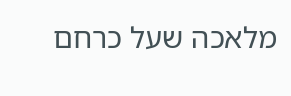מלאכה שעל כרחם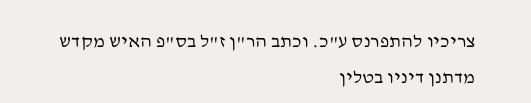צריכיו להתפרנס ע"כ. וכתב הר"ן ז"ל בס"פ האיש מקדש מדתנן דיניו בטלין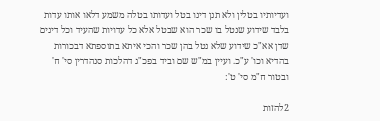ועדיותיו בטלין ולא תנן דינו בטל ועדותו בטלה משמע דלאו אותו עדות בלבד שידוע שנטל בו שכר הוא שבטל אלא כל עדויות שהעיד וכל דינים שדן אא"כ שידוע שלא נטל בהן שכר והכי איתא בתוספתא דבכורות בהדיא וכו' ע"כ. ועיין במ"ש שם וביד בפכ"ג דהלכות סנהדרין סי' ח' ובטור ח"מ סי' ט':

2להזות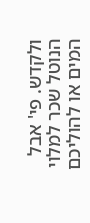ולקדש. פי' אבל הנוטל שכר למלוי המים או להוליכם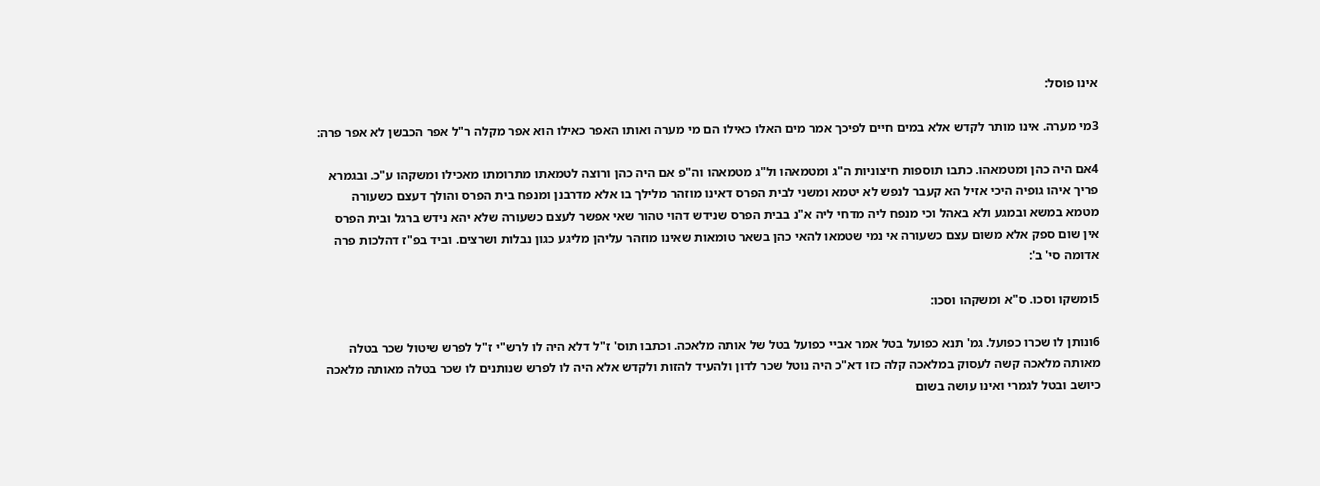אינו פוסל:

3מי מערה. אינו מותר לקדש אלא במים חיים לפיכך אמר מים האלו כאילו הם מי מערה ואותו האפר כאילו הוא אפר מקלה ר"ל אפר הכבשן לא אפר פרה:

4אם היה כהן ומטמאהו. כתבו תוספות חיצוניות ה"ג ומטמאהו ול"ג מטמאהו וה"פ אם היה כהן ורוצה לטמאתו מתרומתו מאכילו ומשקהו ע"כ. ובגמרא פריך איהו גופיה היכי אזיל הא קעבר לנפש לא יטמא ומשני לבית הפרס דאינו מוזהר מלילך בו אלא מדרבנן ומנפח בית הפרס והולך דעצם כשעורה מטמא במשא ובמגע ולא באהל וכי מנפח ליה מדחי ליה א"נ בבית הפרס שנידש דהוי טהור שאי אפשר לעצם כשעורה שלא יהא נידש ברגל ובית הפרס אין שום ספק אלא משום עצם כשעורה אי נמי שטמאו להאי כהן בשאר טומאות שאינו מוזהר עליהן מליגע כגון נבלות ושרצים. וביד בפ"ז דהלכות פרה אדומה סי' ב':

5ומשקו וסכו. ס"א ומשקהו וסכו:

6ונותן לו שכרו כפועל. גמ' תנא כפועל בטל אמר אביי כפועל בטל של אותה מלאכה. וכתבו תוס' ז"ל דלא היה לו לרש"י ז"ל לפרש שיטול שכר בטלה מאותה מלאכה קשה לעסוק במלאכה קלה כזו דא"כ היה נוטל שכר לדון ולהעיד להזות ולקדש אלא היה לו לפרש שנותנים לו שכר בטלה מאותה מלאכה כיושב ובטל לגמרי ואינו עושה בשום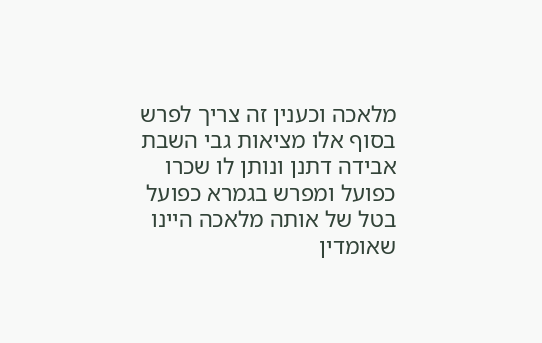מלאכה וכענין זה צריך לפרש בסוף אלו מציאות גבי השבת אבידה דתנן ונותן לו שכרו כפועל ומפרש בגמרא כפועל בטל של אותה מלאכה היינו שאומדין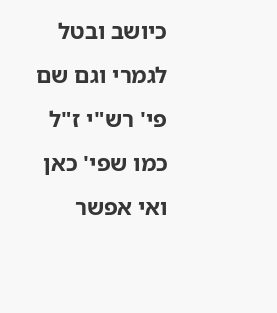כיושב ובטל לגמרי וגם שם פי' רש"י ז"ל כמו שפי' כאן ואי אפשר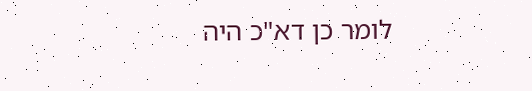לומר כן דא"כ היה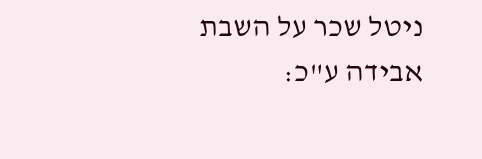ניטל שכר על השבת אבידה ע"כ: